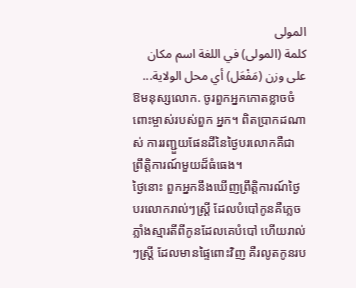المولى
كلمة (المولى) في اللغة اسم مكان على وزن (مَفْعَل) أي محل الولاية...
ឱមនុស្សលោក. ចូរពួកអ្នកកោតខ្លាចចំពោះម្ចាស់របស់ពួក អ្នក។ ពិតប្រាកដណាស់ ការរញ្ជួយផែនដីនៃថ្ងៃបរលោកគឺជា ព្រឹត្ដិការណ៍មួយដ៏ធំធេង។
ថ្ងៃនោះ ពួកអ្នកនឹងឃើញព្រឹត្ដិការណ៍ថ្ងៃបរលោករាល់ៗស្ដ្រី ដែលបំបៅកូនគឺភេ្លចភ្លាំងស្មារតីពីកូនដែលគេបំបៅ ហើយរាល់ៗស្ដ្រី ដែលមានផ្ទៃពោះវិញ គឺរលូតកូនរប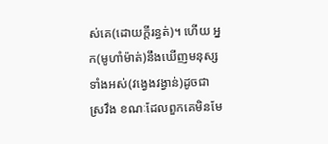ស់គេ(ដោយក្ដីរន្ធត់)។ ហើយ អ្នក(មូហាំម៉ាត់)នឹងឃើញមនុស្សទាំងអស់(វងេ្វងវង្វាន់)ដូចជា ស្រវឹង ខណៈដែលពួកគេមិនមែ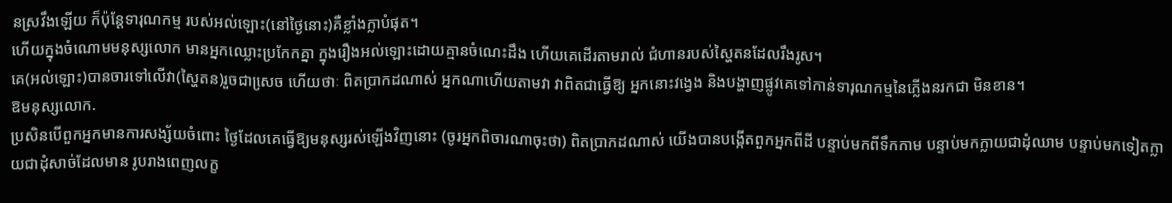នស្រវឹងឡើយ ក៏ប៉ុន្ដែទារុណកម្ម របស់អល់ឡោះ(នៅថ្ងៃនោះ)គឺខ្លាំងក្លាបំផុត។
ហើយក្នុងចំណោមមនុស្សលោក មានអ្នកឈ្លោះប្រកែកគ្នា ក្នុងរឿងអល់ឡោះដោយគ្មានចំណេះដឹង ហើយគេដើរតាមរាល់ ជំហានរបស់ស្ហៃតនដែលរឹងរូស។
គេ(អល់ឡោះ)បានចារទៅលើវា(ស្ហៃតន)រួចជាសេ្រច ហើយថាៈ ពិតប្រាកដណាស់ អ្នកណាហើយតាមវា វាពិតជាធ្វើឱ្យ អ្នកនោះវងេ្វង និងបង្ហាញផ្លូវគេទៅកាន់ទារុណកម្មនៃភ្លើងនរកជា មិនខាន។
ឱមនុស្សលោក.
ប្រសិនបើពួកអ្នកមានការសង្ស័យចំពោះ ថ្ងៃដែលគេធ្វើឱ្យមនុស្សរស់ឡើងវិញនោះ (ចូរអ្នកពិចារណាចុះថា) ពិតប្រាកដណាស់ យើងបានបង្កើតពួកអ្នកពីដី បន្ទាប់មកពីទឹកកាម បន្ទាប់មកក្លាយជាដុំឈាម បន្ទាប់មកទៀតក្លាយជាដុំសាច់ដែលមាន រូបរាងពេញលក្ខ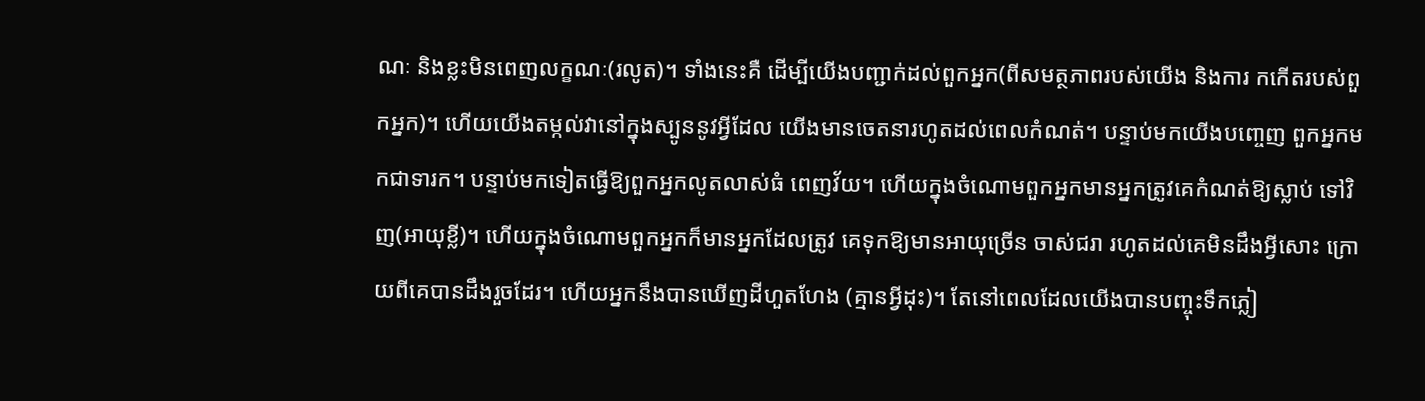ណៈ និងខ្លះមិនពេញលក្ខណៈ(រលូត)។ ទាំងនេះគឺ ដើម្បីយើងបញ្ជាក់ដល់ពួកអ្នក(ពីសមត្ថភាពរបស់យើង និងការ កកើតរបស់ពួកអ្នក)។ ហើយយើងតម្កល់វានៅក្នុងស្បូននូវអ្វីដែល យើងមានចេតនារហូតដល់ពេលកំណត់។ បន្ទាប់មកយើងបពោ្ចញ ពួកអ្នកមកជាទារក។ បន្ទាប់មកទៀតធ្វើឱ្យពួកអ្នកលូតលាស់ធំ ពេញវ័យ។ ហើយក្នុងចំណោមពួកអ្នកមានអ្នកត្រូវគេកំណត់ឱ្យស្លាប់ ទៅវិញ(អាយុខ្លី)។ ហើយក្នុងចំណោមពួកអ្នកក៏មានអ្នកដែលត្រូវ គេទុកឱ្យមានអាយុច្រើន ចាស់ជរា រហូតដល់គេមិនដឹងអ្វីសោះ ក្រោយពីគេបានដឹងរួចដែរ។ ហើយអ្នកនឹងបានឃើញដីហួតហែង (គ្មានអ្វីដុះ)។ តែនៅពេលដែលយើងបានបញ្ចុះទឹកភ្លៀ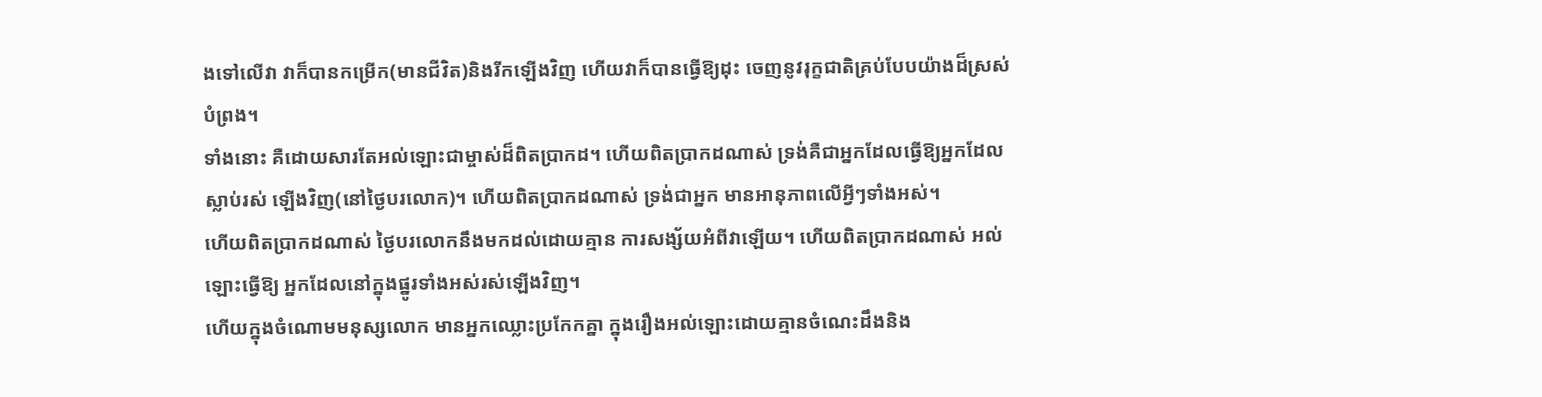ងទៅលើវា វាក៏បានកម្រើក(មានជីវិត)និងរីកឡើងវិញ ហើយវាក៏បានធ្វើឱ្យដុះ ចេញនូវរុក្ខជាតិគ្រប់បែបយ៉ាងដ៏ស្រស់បំព្រង។
ទាំងនោះ គឺដោយសារតែអល់ឡោះជាម្ចាស់ដ៏ពិតប្រាកដ។ ហើយពិតប្រាកដណាស់ ទ្រង់គឺជាអ្នកដែលធ្វើឱ្យអ្នកដែលស្លាប់រស់ ឡើងវិញ(នៅថ្ងៃបរលោក)។ ហើយពិតប្រាកដណាស់ ទ្រង់ជាអ្នក មានអានុភាពលើអ្វីៗទាំងអស់។
ហើយពិតប្រាកដណាស់ ថ្ងៃបរលោកនឹងមកដល់ដោយគ្មាន ការសង្ស័យអំពីវាឡើយ។ ហើយពិតប្រាកដណាស់ អល់ឡោះធ្វើឱ្យ អ្នកដែលនៅក្នុងផ្នូរទាំងអស់រស់ឡើងវិញ។
ហើយក្នុងចំណោមមនុស្សលោក មានអ្នកឈ្លោះប្រកែកគ្នា ក្នុងរឿងអល់ឡោះដោយគ្មានចំណេះដឹងនិង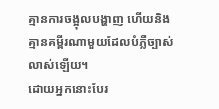គ្មានការចង្អុលបង្ហាញ ហើយនិងគ្មានគម្ពីរណាមួយដែលបំភ្លឺច្បាស់លាស់ឡើយ។
ដោយអ្នកនោះបែរ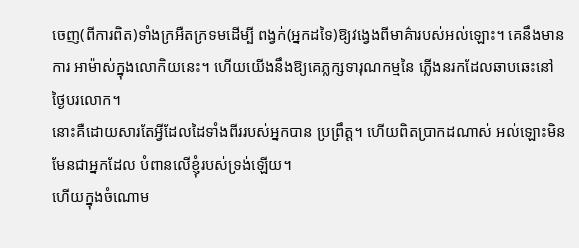ចេញ(ពីការពិត)ទាំងក្រអឺតក្រទមដើម្បី ពង្វក់(អ្នកដទៃ)ឱ្យវងេ្វងពីមាគ៌ារបស់អល់ឡោះ។ គេនឹងមានការ អាម៉ាស់ក្នុងលោកិយនេះ។ ហើយយើងនឹងឱ្យគេភ្លក្សទារុណកម្មនៃ ភ្លើងនរកដែលឆាបឆេះនៅថ្ងៃបរលោក។
នោះគឺដោយសារតែអ្វីដែលដៃទាំងពីររបស់អ្នកបាន ប្រព្រឹត្ដ។ ហើយពិតប្រាកដណាស់ អល់ឡោះមិនមែនជាអ្នកដែល បំពានលើខ្ញុំរបស់ទ្រង់ឡើយ។
ហើយក្នុងចំណោម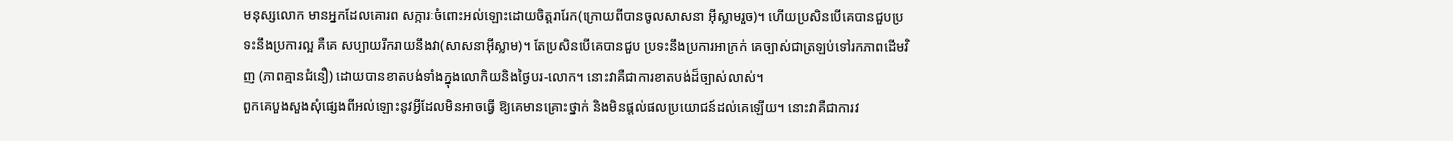មនុស្សលោក មានអ្នកដែលគោរព សក្ការៈចំពោះអល់ឡោះដោយចិត្ដរារែក(ក្រោយពីបានចូលសាសនា អ៊ីស្លាមរួច)។ ហើយប្រសិនបើគេបានជួបប្រទះនឹងប្រការល្អ គឺគេ សប្បាយរីករាយនឹងវា(សាសនាអ៊ីស្លាម)។ តែប្រសិនបើគេបានជួប ប្រទះនឹងប្រការអាក្រក់ គេច្បាស់ជាត្រឡប់ទៅរកភាពដើមវិញ (ភាពគ្មានជំនឿ) ដោយបានខាតបង់ទាំងក្នុងលោកិយនិងថ្ងៃបរ-លោក។ នោះវាគឺជាការខាតបង់ដ៏ច្បាស់លាស់។
ពួកគេបួងសួងសុំផេ្សងពីអល់ឡោះនូវអ្វីដែលមិនអាចធ្វើ ឱ្យគេមានគ្រោះថ្នាក់ និងមិនផ្តល់ផលប្រយោជន៍ដល់គេឡើយ។ នោះវាគឺជាការវ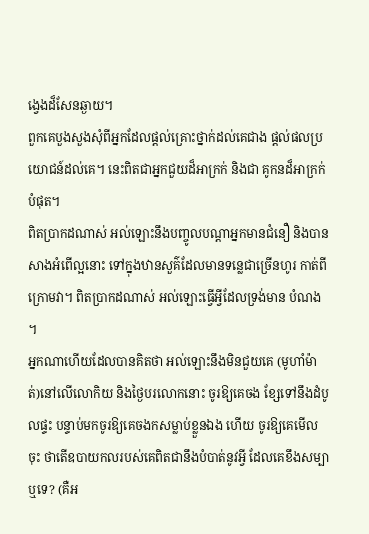ងេ្វងដ៏សែនឆ្ងាយ។
ពួកគេបួងសួងសុំពីអ្នកដែលផ្ដល់គ្រោះថ្នាក់ដល់គេជាង ផ្ដល់ផលប្រយោជន៍ដល់គេ។ នេះពិតជាអ្នកជួយដ៏អាក្រក់ និងជា គូកនដ៏អាក្រក់បំផុត។
ពិតប្រាកដណាស់ អល់ឡោះនឹងបញ្ចូលបណ្ដាអ្នកមានជំនឿ និងបានសាងអំពើល្អនោះ ទៅក្នុងឋានសួគ៌ដែលមានទនេ្លជាច្រើនហូរ កាត់ពីក្រោមវា។ ពិតប្រាកដណាស់ អល់ឡោះធ្វើអ្វីដែលទ្រង់មាន បំណង ។
អ្នកណាហើយដែលបានគិតថា អល់ឡោះនឹងមិនជួយគេ (មូហាំម៉ាត់)នៅលើលោកិយ និងថ្ងៃបរលោកនោះ ចូរឱ្យគេចង ខ្សែទៅនឹងដំបូលផ្ទះ បន្ទាប់មកចូរឱ្យគេចងកសម្លាប់ខ្លួនឯង ហើយ ចូរឱ្យគេមើលចុះ ថាតើឧបាយកលរបស់គេពិតជានឹងបំបាត់នូវអ្វី ដែលគេខឹងសម្បាឬទេ? (គឺអ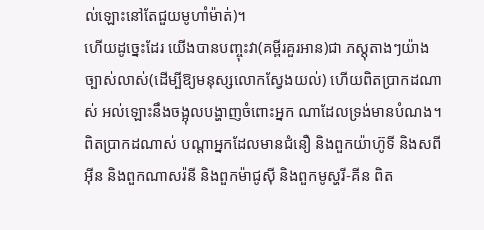ល់ឡោះនៅតែជួយមូហាំម៉ាត់)។
ហើយដូចេ្នះដែរ យើងបានបញ្ចុះវា(គម្ពីរគួរអាន)ជា ភស្ដុតាងៗយ៉ាងច្បាស់លាស់(ដើម្បីឱ្យមនុស្សលោកស្វែងយល់) ហើយពិតប្រាកដណាស់ អល់ឡោះនឹងចង្អុលបង្ហាញចំពោះអ្នក ណាដែលទ្រង់មានបំណង។
ពិតប្រាកដណាស់ បណ្ដាអ្នកដែលមានជំនឿ និងពួកយ៉ាហ៊ូទី និងសពីអ៊ីន និងពួកណាសរ៉នី និងពួកម៉ាជូស៊ី និងពួកមូស្ហរី-គីន ពិត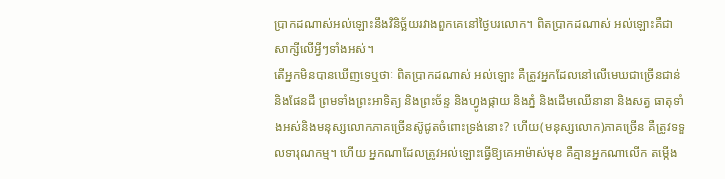ប្រាកដណាស់អល់ឡោះនឹងវិនិច្ឆ័យរវាងពួកគេនៅថ្ងៃបរលោក។ ពិតប្រាកដណាស់ អល់ឡោះគឺជាសាក្សីលើអ្វីៗទាំងអស់។
តើអ្នកមិនបានឃើញទេឬថាៈ ពិតប្រាកដណាស់ អល់ឡោះ គឺត្រូវអ្នកដែលនៅលើមេឃជាច្រើនជាន់ និងផែនដី ព្រមទាំងព្រះអាទិត្យ និងព្រះច័ន្ទ និងហ្វូងផ្កាយ និងភ្នំ និងដើមឈើនានា និងសត្វ ធាតុទាំងអស់និងមនុស្សលោកភាគច្រើនស៊ូជូតចំពោះទ្រង់នោះ? ហើយ(មនុស្សលោក)ភាគច្រើន គឺត្រូវទទួលទារុណកម្ម។ ហើយ អ្នកណាដែលត្រូវអល់ឡោះធ្វើឱ្យគេអាម៉ាស់មុខ គឺគ្មានអ្នកណាលើក តម្កើង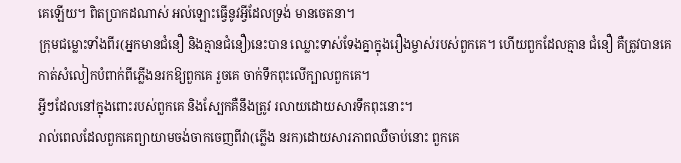គេឡើយ។ ពិតប្រាកដណាស់ អល់ឡោះធ្វើនូវអ្វីដែលទ្រង់ មានចេតនា។
ក្រុមជម្លោះទាំងពីរ(អ្នកមានជំនឿ និងគ្មានជំនឿ)នេះបាន ឈ្លោះទាស់ទែងគ្នាក្នុងរឿងម្ចាស់របស់ពួកគេ។ ហើយពួកដែលគ្មាន ជំនឿ គឺត្រូវបានគេកាត់សំលៀកបំពាក់ពីភ្លើងនរកឱ្យពួកគេ រួចគេ ចាក់ទឹកពុះលើក្បាលពួកគេ។
អ្វីៗដែលនៅក្នុងពោះរបស់ពួកគេ និងស្បែកគឺនឹងត្រូវ រលាយដោយសារទឹកពុះនោះ។
រាល់ពេលដែលពួកគេព្យាយាមចង់ចាកចេញពីវា(ភ្លើង នរក)ដោយសារភាពឈឺចាប់នោះ ពួកគេ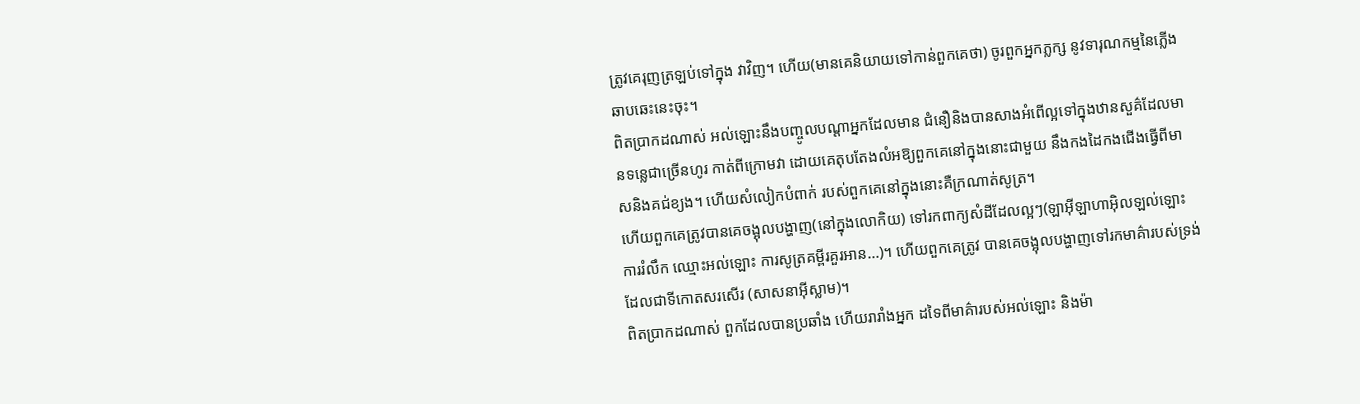ត្រូវគេរុញត្រឡប់ទៅក្នុង វាវិញ។ ហើយ(មានគេនិយាយទៅកាន់ពួកគេថា) ចូរពួកអ្នកភ្លក្ស នូវទារុណកម្មនៃភ្លើងឆាបឆេះនេះចុះ។
ពិតប្រាកដណាស់ អល់ឡោះនឹងបញ្ចូលបណ្ដាអ្នកដែលមាន ជំនឿនិងបានសាងអំពើល្អទៅក្នុងឋានសួគ៌ដែលមានទនេ្លជាច្រើនហូរ កាត់ពីក្រោមវា ដោយគេតុបតែងលំអឱ្យពួកគេនៅក្នុងនោះជាមួយ នឹងកងដៃកងជើងធ្វើពីមាសនិងគជ់ខ្យង។ ហើយសំលៀកបំពាក់ របស់ពួកគេនៅក្នុងនោះគឺក្រណាត់សូត្រ។
ហើយពួកគេត្រូវបានគេចង្អុលបង្ហាញ(នៅក្នុងលោកិយ) ទៅរកពាក្យសំដីដែលល្អៗ(ឡាអ៊ីឡាហាអ៊ិលឡល់ឡោះ ការរំលឹក ឈ្មោះអល់ឡោះ ការសូត្រគម្ពីរគួរអាន...)។ ហើយពួកគេត្រូវ បានគេចង្អុលបង្ហាញទៅរកមាគ៌ារបស់ទ្រង់ដែលជាទីកោតសរសើរ (សាសនាអ៊ីស្លាម)។
ពិតប្រាកដណាស់ ពួកដែលបានប្រឆាំង ហើយរារាំងអ្នក ដទៃពីមាគ៌ារបស់អល់ឡោះ និងម៉ា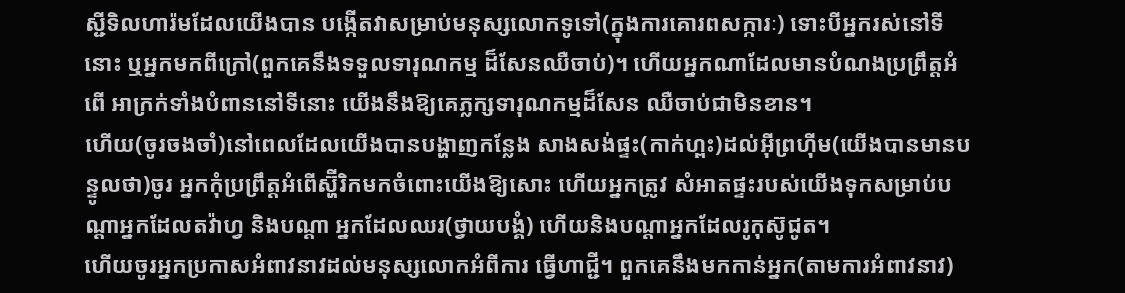ស្ជីទិលហារ៉មដែលយើងបាន បង្កើតវាសម្រាប់មនុស្សលោកទូទៅ(ក្នុងការគោរពសក្ការៈ) ទោះបីអ្នករស់នៅទីនោះ ឬអ្នកមកពីក្រៅ(ពួកគេនឹងទទួលទារុណកម្ម ដ៏សែនឈឺចាប់)។ ហើយអ្នកណាដែលមានបំណងប្រព្រឹត្ដអំពើ អាក្រក់ទាំងបំពាននៅទីនោះ យើងនឹងឱ្យគេភ្លក្សទារុណកម្មដ៏សែន ឈឺចាប់ជាមិនខាន។
ហើយ(ចូរចងចាំ)នៅពេលដែលយើងបានបង្ហាញកន្លែង សាងសង់ផ្ទះ(កាក់ហ្ពះ)ដល់អ៊ីព្រហ៊ីម(យើងបានមានបន្ទូលថា)ចូរ អ្នកកុំប្រព្រឹត្ដអំពើស្ហ៊ីរិកមកចំពោះយើងឱ្យសោះ ហើយអ្នកត្រូវ សំអាតផ្ទះរបស់យើងទុកសម្រាប់បណ្ដាអ្នកដែលតវ៉ាហ្វ និងបណ្ដា អ្នកដែលឈរ(ថ្វាយបង្គំ) ហើយនិងបណ្ដាអ្នកដែលរូកុស៊ូជូត។
ហើយចូរអ្នកប្រកាសអំពាវនាវដល់មនុស្សលោកអំពីការ ធ្វើហាជ្ជី។ ពួកគេនឹងមកកាន់អ្នក(តាមការអំពាវនាវ)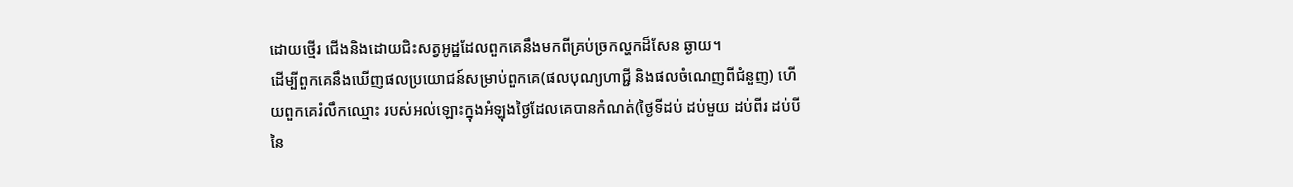ដោយថ្មើរ ជើងនិងដោយជិះសត្វអូដ្ឋដែលពួកគេនឹងមកពីគ្រប់ច្រកល្ហកដ៏សែន ឆ្ងាយ។
ដើម្បីពួកគេនឹងឃើញផលប្រយោជន៍សម្រាប់ពួកគេ(ផលបុណ្យហាជ្ជី និងផលចំណេញពីជំនួញ) ហើយពួកគេរំលឹកឈ្មោះ របស់អល់ឡោះក្នុងអំឡុងថ្ងៃដែលគេបានកំណត់(ថ្ងៃទីដប់ ដប់មួយ ដប់ពីរ ដប់បី នៃ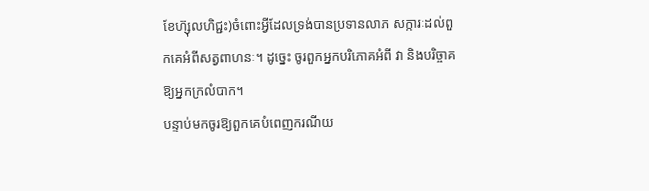ខែហ៊្សុលហិជ្ជះ)ចំពោះអ្វីដែលទ្រង់បានប្រទានលាភ សក្ការៈដល់ពួកគេអំពីសត្វពាហនៈ។ ដូចេ្នះ ចូរពួកអ្នកបរិភោគអំពី វា និងបរិច្ចាគឱ្យអ្នកក្រលំបាក។
បន្ទាប់មកចូរឱ្យពួកគេបំពេញករណីយ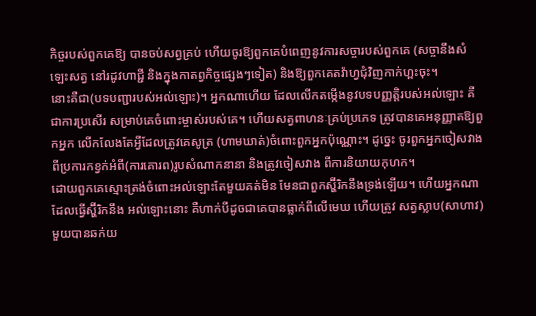កិច្ចរបស់ពួកគេឱ្យ បានចប់សព្វគ្រប់ ហើយចូរឱ្យពួកគេបំពេញនូវការសច្ចារបស់ពួកគេ (សច្ចានឹងសំឡេះសត្វ នៅរដូវហាជ្ជី និងក្នុងកាតព្វកិច្ចផេ្សងៗទៀត) និងឱ្យពួកគេតវ៉ាហ្វជុំវិញកាក់ហ្ពះចុះ។
នោះគឺជា(បទបញ្ជារបស់អល់ឡោះ)។ អ្នកណាហើយ ដែលលើកតម្កើងនូវបទបញ្ញត្ដិរបស់អល់ឡោះ គឺជាការប្រសើរ សម្រាប់គេចំពោះម្ចាស់របស់គេ។ ហើយសត្វពាហនៈគ្រប់ប្រភេទ ត្រូវបានគេអនុញ្ញាតឱ្យពួកអ្នក លើកលែងតែអ្វីដែលត្រូវគេសូត្រ (ហាមឃាត់)ចំពោះពួកអ្នកប៉ុណ្ណោះ។ ដូចេ្នះ ចូរពួកអ្នកចៀសវាង ពីប្រការកខ្វក់អំពី(ការគោរព)រូបសំណាកនានា និងត្រូវចៀសវាង ពីការនិយាយកុហក។
ដោយពួកគេស្មោះត្រង់ចំពោះអល់ឡោះតែមួយគត់មិន មែនជាពួកស្ហ៊ីរិកនឹងទ្រង់ឡើយ។ ហើយអ្នកណាដែលធ្វើស្ហ៊ីរិកនឹង អល់ឡោះនោះ គឺហាក់បីដូចជាគេបានធ្លាក់ពីលើមេឃ ហើយត្រូវ សត្វស្លាប(សាហាវ)មួយបានឆក់យ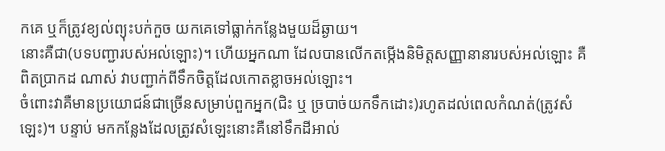កគេ ឬក៏ត្រូវខ្យល់ព្យុះបក់កួច យកគេទៅធ្លាក់កន្លែងមួយដ៏ឆ្ងាយ។
នោះគឺជា(បទបញ្ជារបស់អល់ឡោះ)។ ហើយអ្នកណា ដែលបានលើកតម្កើងនិមិត្ដសញ្ញានានារបស់អល់ឡោះ គឺពិតប្រាកដ ណាស់ វាបញ្ជាក់ពីទឹកចិត្ដដែលកោតខ្លាចអល់ឡោះ។
ចំពោះវាគឺមានប្រយោជន៍ជាច្រើនសម្រាប់ពួកអ្នក(ជិះ ឬ ច្របាច់យកទឹកដោះ)រហូតដល់ពេលកំណត់(ត្រូវសំឡេះ)។ បន្ទាប់ មកកន្លែងដែលត្រូវសំឡេះនោះគឺនៅទឹកដីអាល់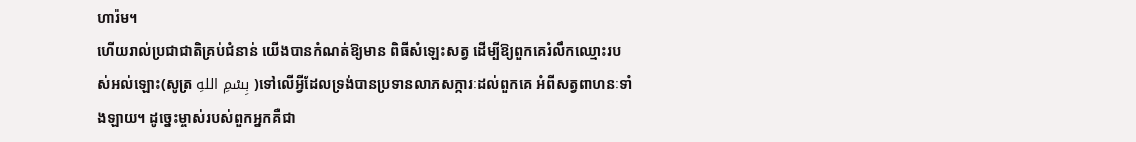ហារ៉ម។
ហើយរាល់ប្រជាជាតិគ្រប់ជំនាន់ យើងបានកំណត់ឱ្យមាន ពិធីសំឡេះសត្វ ដើម្បីឱ្យពួកគេរំលឹកឈ្មោះរបស់អល់ឡោះ(សូត្រ بِسْمِ اللهِ )ទៅលើអ្វីដែលទ្រង់បានប្រទានលាភសក្ការៈដល់ពួកគេ អំពីសត្វពាហនៈទាំងឡាយ។ ដូចេ្នះម្ចាស់របស់ពួកអ្នកគឺជា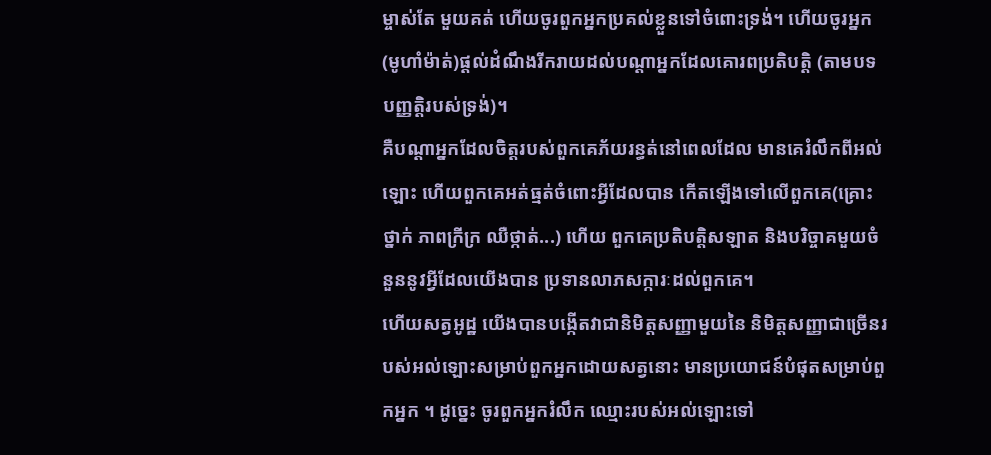ម្ចាស់តែ មួយគត់ ហើយចូរពួកអ្នកប្រគល់ខ្លួនទៅចំពោះទ្រង់។ ហើយចូរអ្នក (មូហាំម៉ាត់)ផ្ដល់ដំណឹងរីករាយដល់បណ្ដាអ្នកដែលគោរពប្រតិបត្ដិ (តាមបទបញ្ញតិ្ដរបស់ទ្រង់)។
គឺបណ្ដាអ្នកដែលចិត្ដរបស់ពួកគេភ័យរន្ធត់នៅពេលដែល មានគេរំលឹកពីអល់ឡោះ ហើយពួកគេអត់ធ្មត់ចំពោះអ្វីដែលបាន កើតឡើងទៅលើពួកគេ(គ្រោះថ្នាក់ ភាពក្រីក្រ ឈឺថ្កាត់...) ហើយ ពួកគេប្រតិបត្ដិសឡាត និងបរិច្ចាគមួយចំនួននូវអ្វីដែលយើងបាន ប្រទានលាភសក្ការៈដល់ពួកគេ។
ហើយសត្វអូដ្ឋ យើងបានបង្កើតវាជានិមិត្ដសញ្ញាមួយនៃ និមិត្ដសញ្ញាជាច្រើនរបស់អល់ឡោះសម្រាប់ពួកអ្នកដោយសត្វនោះ មានប្រយោជន៍បំផុតសម្រាប់ពួកអ្នក ។ ដូចេ្នះ ចូរពួកអ្នករំលឹក ឈ្មោះរបស់អល់ឡោះទៅ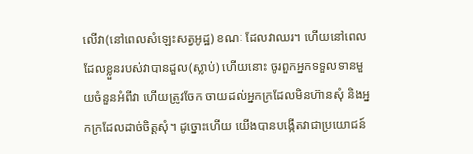លើវា(នៅពេលសំឡេះសត្វអូដ្ឋ) ខណៈ ដែលវាឈរ។ ហើយនៅពេលដែលខ្លួនរបស់វាបានដួល(ស្លាប់) ហើយនោះ ចូរពួកអ្នកទទួលទានមួយចំនួនអំពីវា ហើយត្រូវចែក ចាយដល់អ្នកក្រដែលមិនហ៊ានសុំ និងអ្នកក្រដែលដាច់ចិត្ដសុំ។ ដូច្នោះហើយ យើងបានបង្កើតវាជាប្រយោជន៍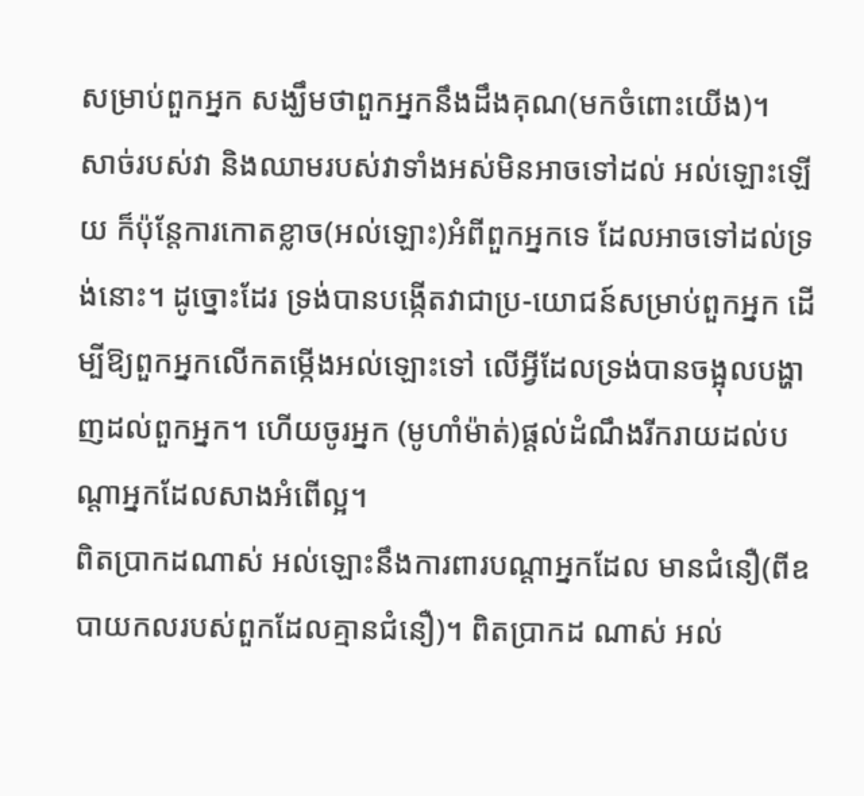សម្រាប់ពួកអ្នក សង្ឃឹមថាពួកអ្នកនឹងដឹងគុណ(មកចំពោះយើង)។
សាច់របស់វា និងឈាមរបស់វាទាំងអស់មិនអាចទៅដល់ អល់ឡោះឡើយ ក៏ប៉ុន្ដែការកោតខ្លាច(អល់ឡោះ)អំពីពួកអ្នកទេ ដែលអាចទៅដល់ទ្រង់នោះ។ ដូច្នោះដែរ ទ្រង់បានបង្កើតវាជាប្រ-យោជន៍សម្រាប់ពួកអ្នក ដើម្បីឱ្យពួកអ្នកលើកតម្កើងអល់ឡោះទៅ លើអ្វីដែលទ្រង់បានចង្អុលបង្ហាញដល់ពួកអ្នក។ ហើយចូរអ្នក (មូហាំម៉ាត់)ផ្ដល់ដំណឹងរីករាយដល់បណ្ដាអ្នកដែលសាងអំពើល្អ។
ពិតប្រាកដណាស់ អល់ឡោះនឹងការពារបណ្ដាអ្នកដែល មានជំនឿ(ពីឧបាយកលរបស់ពួកដែលគ្មានជំនឿ)។ ពិតប្រាកដ ណាស់ អល់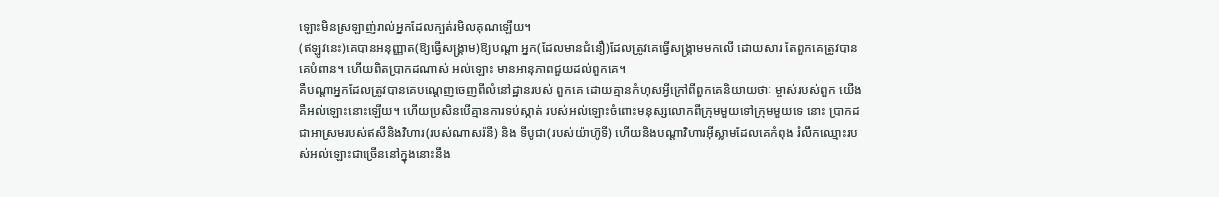ឡោះមិនស្រឡាញ់រាល់អ្នកដែលក្បត់រមិលគុណឡើយ។
(ឥឡូវនេះ)គេបានអនុញ្ញាត(ឱ្យធ្វើសង្គ្រាម)ឱ្យបណ្ដា អ្នក(ដែលមានជំនឿ)ដែលត្រូវគេធ្វើសង្គ្រាមមកលើ ដោយសារ តែពួកគេត្រូវបានគេបំពាន។ ហើយពិតប្រាកដណាស់ អល់ឡោះ មានអានុភាពជួយដល់ពួកគេ។
គឺបណ្ដាអ្នកដែលត្រូវបានគេបណេ្ដញចេញពីលំនៅដ្ឋានរបស់ ពួកគេ ដោយគ្មានកំហុសអ្វីក្រៅពីពួកគេនិយាយថាៈ ម្ចាស់របស់ពួក យើងគឺអល់ឡោះនោះឡើយ។ ហើយប្រសិនបើគ្មានការទប់ស្កាត់ របស់អល់ឡោះចំពោះមនុស្សលោកពីក្រុមមួយទៅក្រុមមួយទេ នោះ ប្រាកដជាអាស្រមរបស់ឥសីនិងវិហារ(របស់ណាសរ៉នី) និង ទីបូជា(របស់យ៉ាហ៊ូទី) ហើយនិងបណ្ដាវិហារអ៊ីស្លាមដែលគេកំពុង រំលឹកឈ្មោះរបស់អល់ឡោះជាច្រើននៅក្នុងនោះនឹង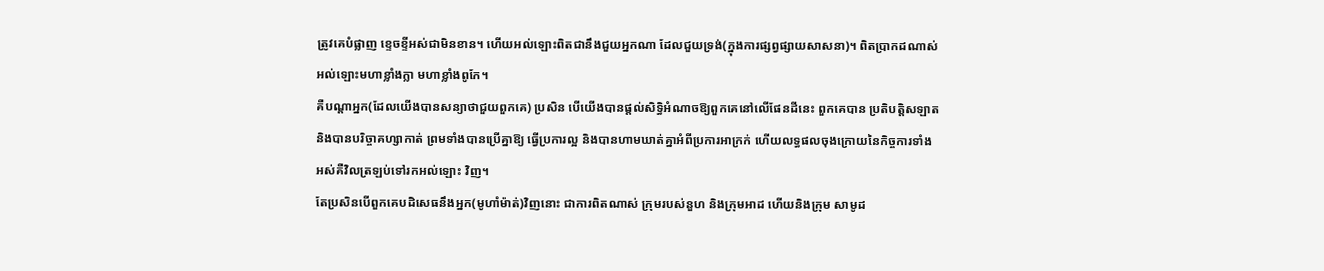ត្រូវគេបំផ្លាញ ខេ្ទចខ្ទីអស់ជាមិនខាន។ ហើយអល់ឡោះពិតជានឹងជួយអ្នកណា ដែលជួយទ្រង់(ក្នុងការផ្សព្វផ្សាយសាសនា)។ ពិតប្រាកដណាស់ អល់ឡោះមហាខ្លាំងក្លា មហាខ្លាំងពូកែ។
គឺបណ្ដាអ្នក(ដែលយើងបានសន្យាថាជួយពួកគេ) ប្រសិន បើយើងបានផ្ដល់សិទ្ធិអំណាចឱ្យពួកគេនៅលើផែនដីនេះ ពួកគេបាន ប្រតិបត្ដិសឡាត និងបានបរិច្ចាគហ្សាកាត់ ព្រមទាំងបានប្រើគ្នាឱ្យ ធ្វើប្រការល្អ និងបានហាមឃាត់គ្នាអំពីប្រការអាក្រក់ ហើយលទ្ធផលចុងក្រោយនៃកិច្ចការទាំងអស់គឺវិលត្រឡប់ទៅរកអល់ឡោះ វិញ។
តែប្រសិនបើពួកគេបដិសេធនឹងអ្នក(មូហាំម៉ាត់)វិញនោះ ជាការពិតណាស់ ក្រុមរបស់នួហ និងក្រុមអាដ ហើយនិងក្រុម សាមូដ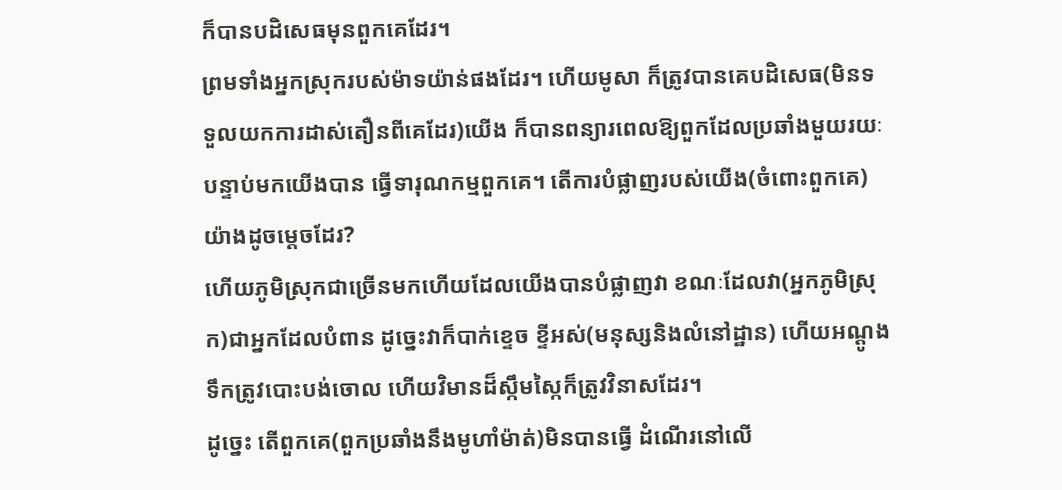ក៏បានបដិសេធមុនពួកគេដែរ។
ព្រមទាំងអ្នកស្រុករបស់ម៉ាទយ៉ាន់ផងដែរ។ ហើយមូសា ក៏ត្រូវបានគេបដិសេធ(មិនទទួលយកការដាស់តឿនពីគេដែរ)យើង ក៏បានពន្យារពេលឱ្យពួកដែលប្រឆាំងមួយរយៈ បន្ទាប់មកយើងបាន ធ្វើទារុណកម្មពួកគេ។ តើការបំផ្លាញរបស់យើង(ចំពោះពួកគេ) យ៉ាងដូចមេ្ដចដែរ?
ហើយភូមិស្រុកជាច្រើនមកហើយដែលយើងបានបំផ្លាញវា ខណៈដែលវា(អ្នកភូមិស្រុក)ជាអ្នកដែលបំពាន ដូចេ្នះវាក៏បាក់ខេ្ទច ខ្ទីអស់(មនុស្សនិងលំនៅដ្ឋាន) ហើយអណ្ដូងទឹកត្រូវបោះបង់ចោល ហើយវិមានដ៏ស្កឹមស្កៃក៏ត្រូវវិនាសដែរ។
ដូចេ្នះ តើពួកគេ(ពួកប្រឆាំងនឹងមូហាំម៉ាត់)មិនបានធ្វើ ដំណើរនៅលើ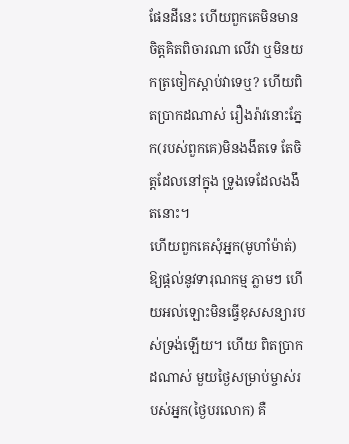ផែនដីនេះ ហើយពួកគេមិនមានចិត្ដគិតពិចារណា លើវា ឬមិនយកត្រចៀកស្ដាប់វាទេឬ? ហើយពិតប្រាកដណាស់ រឿងរ៉ាវនោះភ្នែក(របស់ពួកគេ)មិនងងឹតទេ តែចិត្ដដែលនៅក្នុង ទ្រូងទេដែលងងឹតនោះ។
ហើយពួកគេសុំអ្នក(មូហាំម៉ាត់)ឱ្យផ្ដល់នូវទារុណកម្ម ភ្លាមៗ ហើយអល់ឡោះមិនធ្វើខុសសន្យារបស់ទ្រង់ឡើយ។ ហើយ ពិតប្រាកដណាស់ មួយថ្ងៃសម្រាប់ម្ចាស់របស់អ្នក(ថ្ងៃបរលោក) គឺ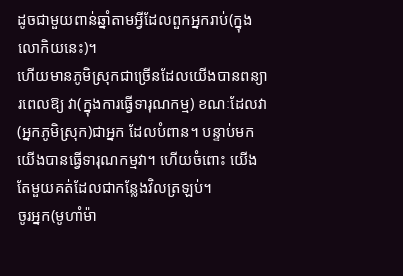ដូចជាមួយពាន់ឆ្នាំតាមអ្វីដែលពួកអ្នករាប់(ក្នុងលោកិយនេះ)។
ហើយមានភូមិស្រុកជាច្រើនដែលយើងបានពន្យារពេលឱ្យ វា(ក្នុងការធ្វើទារុណកម្ម) ខណៈដែលវា(អ្នកភូមិស្រុក)ជាអ្នក ដែលបំពាន។ បន្ទាប់មកយើងបានធ្វើទារុណកម្មវា។ ហើយចំពោះ យើងតែមួយគត់ដែលជាកន្លែងវិលត្រឡប់។
ចូរអ្នក(មូហាំម៉ា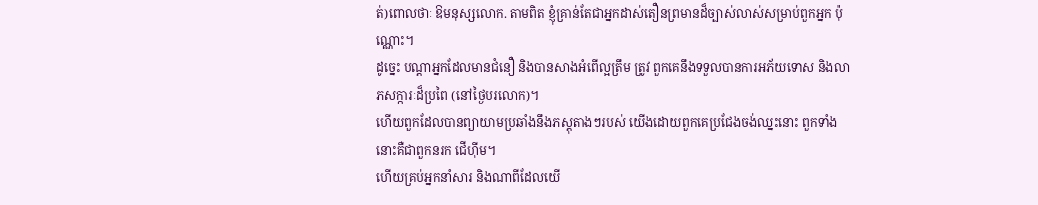ត់)ពោលថាៈ ឱមនុស្សលោក. តាមពិត ខ្ញុំគ្រាន់តែជាអ្នកដាស់តឿនព្រមានដ៏ច្បាស់លាស់សម្រាប់ពួកអ្នក ប៉ុណ្ណោះ។
ដូចេ្នះ បណ្ដាអ្នកដែលមានជំនឿ និងបានសាងអំពើល្អត្រឹម ត្រូវ ពួកគេនឹងទទួលបានការអភ័យទោស និងលាភសក្ការៈដ៏ប្រពៃ (នៅថ្ងៃបរលោក)។
ហើយពួកដែលបានព្យាយាមប្រឆាំងនឹងភស្ដុតាងៗរបស់ យើងដោយពួកគេប្រជែងចង់ឈ្នះនោះ ពួកទាំងនោះគឺជាពួកនរក ជើហ៊ីម។
ហើយគ្រប់អ្នកនាំសារ និងណាពីដែលយើ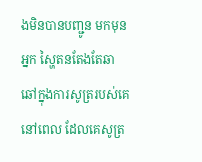ងមិនបានបញ្ជូន មកមុនអ្នក ស្ហៃតនតែងតែឆាឆៅក្នុងការសូត្ររបស់គេនៅពេល ដែលគេសូត្រ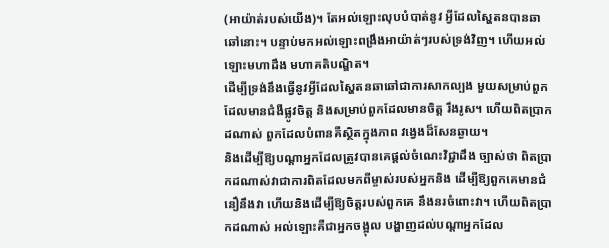(អាយ៉ាត់របស់យើង)។ តែអល់ឡោះលុបបំបាត់នូវ អ្វីដែលស្ហៃតនបានឆាឆៅនោះ។ បន្ទាប់មកអល់ឡោះពង្រឹងអាយ៉ាត់ៗរបស់ទ្រង់វិញ។ ហើយអល់ឡោះមហាដឹង មហាគតិបណ្ឌិត។
ដើម្បីទ្រង់នឹងធ្វើនូវអ្វីដែលស្ហៃតនឆាឆៅជាការសាកល្បង មួយសម្រាប់ពួកដែលមានជំងឺផ្លូវចិត្ដ និងសម្រាប់ពួកដែលមានចិត្ដ រឹងរូស។ ហើយពិតប្រាកដណាស់ ពួកដែលបំពានគឺស្ថិតក្នុងភាព វងេ្វងដ៏សែនឆ្ងាយ។
និងដើម្បីឱ្យបណ្ដាអ្នកដែលត្រូវបានគេផ្ដល់ចំណេះវិជ្ជាដឹង ច្បាស់ថា ពិតប្រាកដណាស់វាជាការពិតដែលមកពីម្ចាស់របស់អ្នកនិង ដើម្បីឱ្យពួកគេមានជំនឿនឹងវា ហើយនិងដើម្បីឱ្យចិត្ដរបស់ពួកគេ នឹងនរចំពោះវា។ ហើយពិតប្រាកដណាស់ អល់ឡោះគឺជាអ្នកចង្អុល បង្ហាញដល់បណ្ដាអ្នកដែល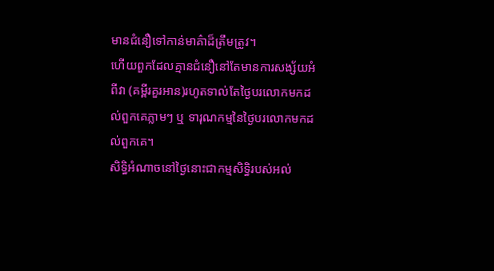មានជំនឿទៅកាន់មាគ៌ាដ៏ត្រឹមត្រូវ។
ហើយពួកដែលគ្មានជំនឿនៅតែមានការសង្ស័យអំពីវា (គម្ពីរគួរអាន)រហូតទាល់តែថ្ងៃបរលោកមកដល់ពួកគេភ្លាមៗ ឬ ទារុណកម្មនៃថ្ងៃបរលោកមកដល់ពួកគេ។
សិទ្ធិអំណាចនៅថ្ងៃនោះជាកម្មសិទ្ធិរបស់អល់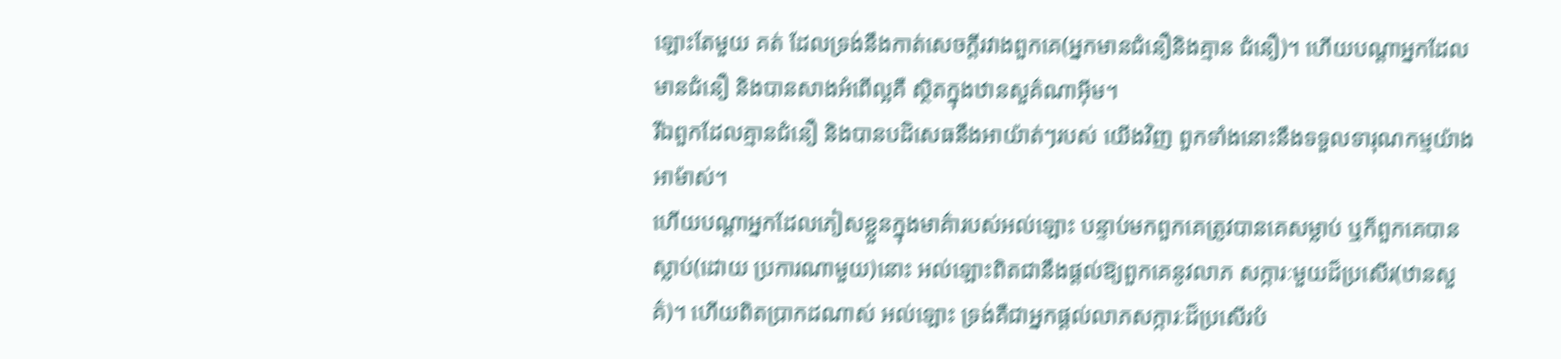ឡោះតែមួយ គត់ ដែលទ្រង់នឹងកាត់សេចក្ដីរវាងពួកគេ(អ្នកមានជំនឿនិងគ្មាន ជំនឿ)។ ហើយបណ្ដាអ្នកដែលមានជំនឿ និងបានសាងអំពើល្អគឺ ស្ថិតក្នុងឋានសួគ៌ណាអ៊ីម។
រីឯពួកដែលគ្មានជំនឿ និងបានបដិសេធនឹងអាយ៉ាត់ៗរបស់ យើងវិញ ពួកទាំងនោះនឹងទទួលទារុណកម្មយ៉ាងអាម៉ាស់។
ហើយបណ្ដាអ្នកដែលភៀសខ្លួនក្នុងមាគ៌ារបស់អល់ឡោះ បន្ទាប់មកពួកគេត្រូវបានគេសម្លាប់ ឬក៏ពួកគេបានស្លាប់(ដោយ ប្រការណាមួយ)នោះ អល់ឡោះពិតជានឹងផ្ដល់ឱ្យពួកគេនូវលាភ សក្ការៈមួយដ៏ប្រសើរ(ឋានសួគ៌)។ ហើយពិតប្រាកដណាស់ អល់ឡោះ ទ្រង់គឺជាអ្នកផ្ដល់លាភសក្ការៈដ៏ប្រសើរបំ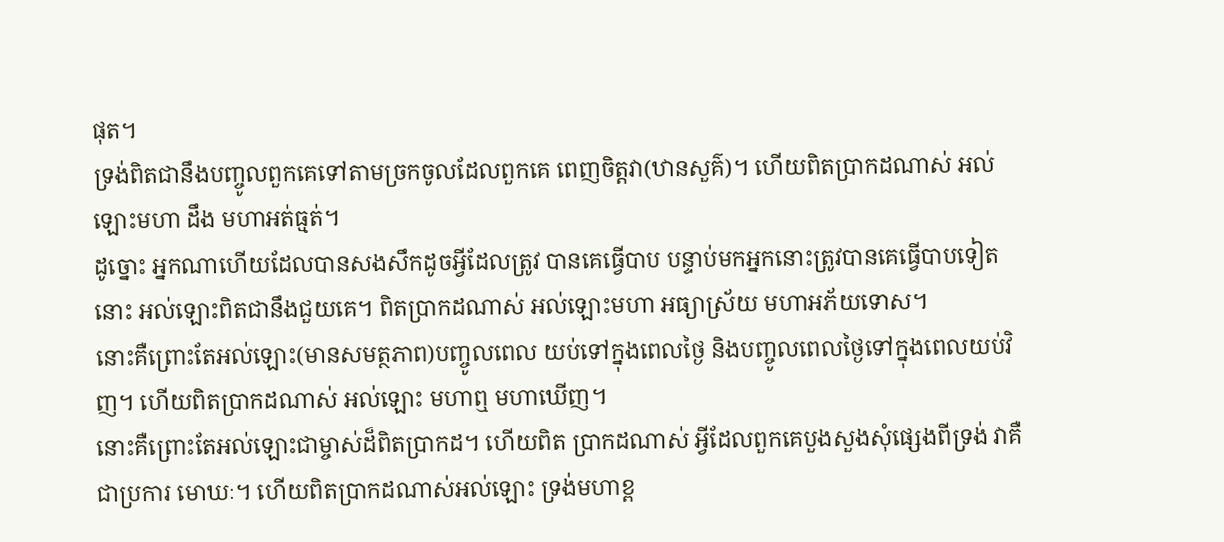ផុត។
ទ្រង់ពិតជានឹងបញ្ចូលពួកគេទៅតាមច្រកចូលដែលពួកគេ ពេញចិត្ដវា(ឋានសួគ៌)។ ហើយពិតប្រាកដណាស់ អល់ឡោះមហា ដឹង មហាអត់ធ្មត់។
ដូច្នោះ អ្នកណាហើយដែលបានសងសឹកដូចអ្វីដែលត្រូវ បានគេធ្វើបាប បន្ទាប់មកអ្នកនោះត្រូវបានគេធ្វើបាបទៀតនោះ អល់ឡោះពិតជានឹងជួយគេ។ ពិតប្រាកដណាស់ អល់ឡោះមហា អធ្យាស្រ័យ មហាអភ័យទោស។
នោះគឺព្រោះតែអល់ឡោះ(មានសមត្ថភាព)បញ្ចូលពេល យប់ទៅក្នុងពេលថ្ងៃ និងបញ្ចូលពេលថ្ងៃទៅក្នុងពេលយប់វិញ។ ហើយពិតប្រាកដណាស់ អល់ឡោះ មហាឮ មហាឃើញ។
នោះគឺព្រោះតែអល់ឡោះជាម្ចាស់ដ៏ពិតប្រាកដ។ ហើយពិត ប្រាកដណាស់ អ្វីដែលពួកគេបួងសួងសុំផេ្សងពីទ្រង់ វាគឺជាប្រការ មោឃៈ។ ហើយពិតប្រាកដណាស់អល់ឡោះ ទ្រង់មហាខ្ព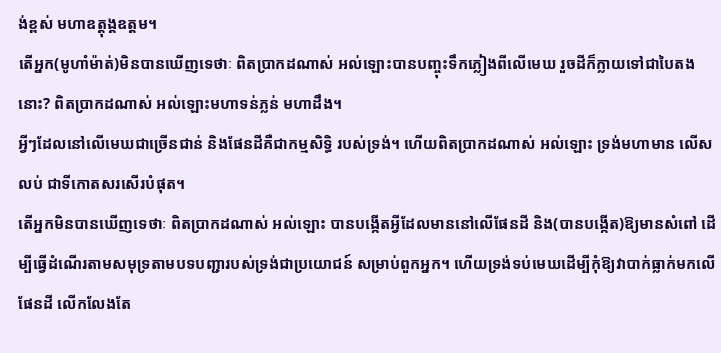ង់ខ្ពស់ មហាឧត្ដុង្គឧត្ដម។
តើអ្នក(មូហាំម៉ាត់)មិនបានឃើញទេថាៈ ពិតប្រាកដណាស់ អល់ឡោះបានបញ្ចុះទឹកភ្លៀងពីលើមេឃ រួចដីក៏ក្លាយទៅជាបៃតង នោះ? ពិតប្រាកដណាស់ អល់ឡោះមហាទន់ភ្លន់ មហាដឹង។
អ្វីៗដែលនៅលើមេឃជាច្រើនជាន់ និងផែនដីគឺជាកម្មសិទ្ធិ របស់ទ្រង់។ ហើយពិតប្រាកដណាស់ អល់ឡោះ ទ្រង់មហាមាន លើសលប់ ជាទីកោតសរសើរបំផុត។
តើអ្នកមិនបានឃើញទេថាៈ ពិតប្រាកដណាស់ អល់ឡោះ បានបង្កើតអ្វីដែលមាននៅលើផែនដី និង(បានបង្កើត)ឱ្យមានសំពៅ ដើម្បីធ្វើដំណើរតាមសមុទ្រតាមបទបញ្ជារបស់ទ្រង់ជាប្រយោជន៍ សម្រាប់ពួកអ្នក។ ហើយទ្រង់ទប់មេឃដើម្បីកុំឱ្យវាបាក់ធ្លាក់មកលើ ផែនដី លើកលែងតែ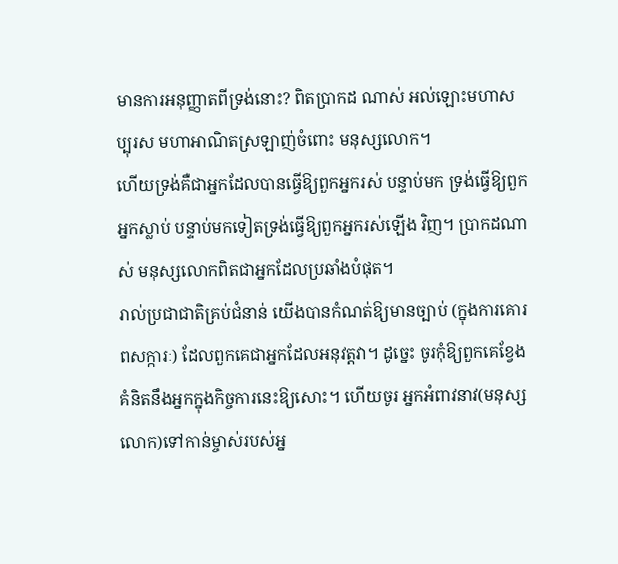មានការអនុញ្ញាតពីទ្រង់នោះ? ពិតប្រាកដ ណាស់ អល់ឡោះមហាសប្បុរស មហាអាណិតស្រឡាញ់ចំពោះ មនុស្សលោក។
ហើយទ្រង់គឺជាអ្នកដែលបានធ្វើឱ្យពួកអ្នករស់ បន្ទាប់មក ទ្រង់ធ្វើឱ្យពួកអ្នកស្លាប់ បន្ទាប់មកទៀតទ្រង់ធ្វើឱ្យពួកអ្នករស់ឡើង វិញ។ ប្រាកដណាស់ មនុស្សលោកពិតជាអ្នកដែលប្រឆាំងបំផុត។
រាល់ប្រជាជាតិគ្រប់ជំនាន់ យើងបានកំណត់ឱ្យមានច្បាប់ (ក្នុងការគោរពសក្ការៈ) ដែលពួកគេជាអ្នកដែលអនុវត្ដវា។ ដូចេ្នះ ចូរកុំឱ្យពួកគេខ្វែងគំនិតនឹងអ្នកក្នុងកិច្ចការនេះឱ្យសោះ។ ហើយចូរ អ្នកអំពាវនាវ(មនុស្សលោក)ទៅកាន់ម្ចាស់របស់អ្ន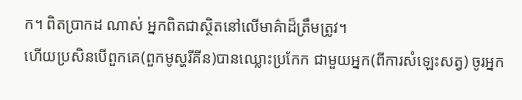ក។ ពិតប្រាកដ ណាស់ អ្នកពិតជាស្ថិតនៅលើមាគ៌ាដ៏ត្រឹមត្រូវ។
ហើយប្រសិនបើពួកគេ(ពួកមូស្ហរីគីន)បានឈ្លោះប្រកែក ជាមួយអ្នក(ពីការសំឡេះសត្វ) ចូរអ្នក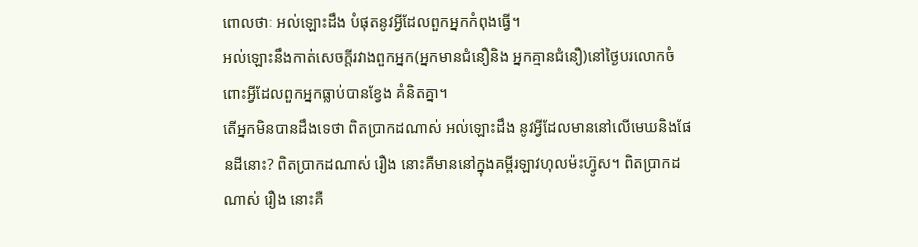ពោលថាៈ អល់ឡោះដឹង បំផុតនូវអ្វីដែលពួកអ្នកកំពុងធ្វើ។
អល់ឡោះនឹងកាត់សេចក្ដីរវាងពួកអ្នក(អ្នកមានជំនឿនិង អ្នកគ្មានជំនឿ)នៅថ្ងៃបរលោកចំពោះអ្វីដែលពួកអ្នកធ្លាប់បានខ្វែង គំនិតគ្នា។
តើអ្នកមិនបានដឹងទេថា ពិតប្រាកដណាស់ អល់ឡោះដឹង នូវអ្វីដែលមាននៅលើមេឃនិងផែនដីនោះ? ពិតប្រាកដណាស់ រឿង នោះគឺមាននៅក្នុងគម្ពីរឡាវហុលម៉ះហ្វ៊ូស។ ពិតប្រាកដណាស់ រឿង នោះគឺ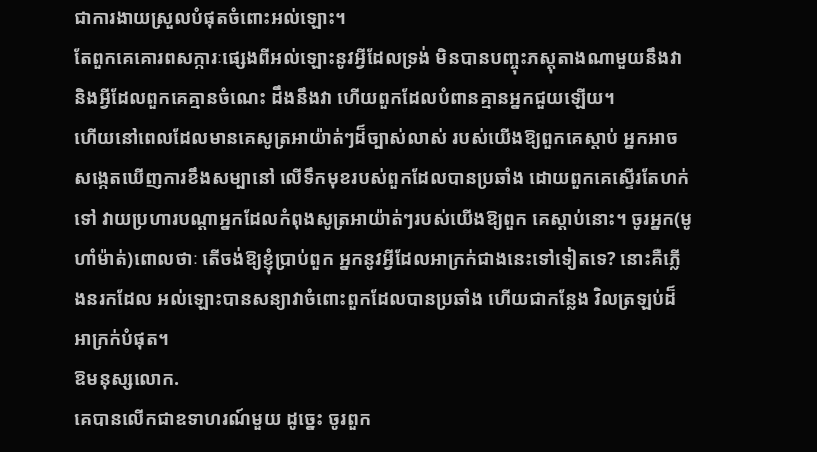ជាការងាយស្រួលបំផុតចំពោះអល់ឡោះ។
តែពួកគេគោរពសក្ការៈផេ្សងពីអល់ឡោះនូវអ្វីដែលទ្រង់ មិនបានបញ្ចុះភស្ដុតាងណាមួយនឹងវា និងអ្វីដែលពួកគេគ្មានចំណេះ ដឹងនឹងវា ហើយពួកដែលបំពានគ្មានអ្នកជួយឡើយ។
ហើយនៅពេលដែលមានគេសូត្រអាយ៉ាត់ៗដ៏ច្បាស់លាស់ របស់យើងឱ្យពួកគេស្ដាប់ អ្នកអាចសងេ្កតឃើញការខឹងសម្បានៅ លើទឹកមុខរបស់ពួកដែលបានប្រឆាំង ដោយពួកគេស្ទើរតែហក់ទៅ វាយប្រហារបណ្ដាអ្នកដែលកំពុងសូត្រអាយ៉ាត់ៗរបស់យើងឱ្យពួក គេស្ដាប់នោះ។ ចូរអ្នក(មូហាំម៉ាត់)ពោលថាៈ តើចង់ឱ្យខ្ញុំប្រាប់ពួក អ្នកនូវអ្វីដែលអាក្រក់ជាងនេះទៅទៀតទេ? នោះគឺភ្លើងនរកដែល អល់ឡោះបានសន្យាវាចំពោះពួកដែលបានប្រឆាំង ហើយជាកន្លែង វិលត្រឡប់ដ៏អាក្រក់បំផុត។
ឱមនុស្សលោក.
គេបានលើកជាឧទាហរណ៍មួយ ដូចេ្នះ ចូរពួក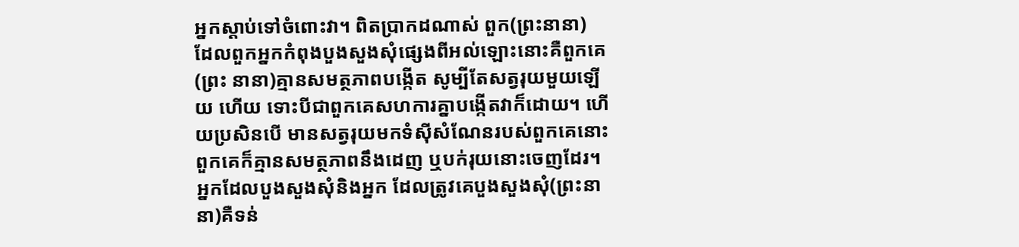អ្នកស្ដាប់ទៅចំពោះវា។ ពិតប្រាកដណាស់ ពួក(ព្រះនានា) ដែលពួកអ្នកកំពុងបួងសួងសុំផេ្សងពីអល់ឡោះនោះគឺពួកគេ(ព្រះ នានា)គ្មានសមត្ថភាពបង្កើត សូម្បីតែសត្វរុយមួយឡើយ ហើយ ទោះបីជាពួកគេសហការគ្នាបង្កើតវាក៏ដោយ។ ហើយប្រសិនបើ មានសត្វរុយមកទំស៊ីសំណែនរបស់ពួកគេនោះ ពួកគេក៏គ្មានសមត្ថភាពនឹងដេញ ឬបក់រុយនោះចេញដែរ។ អ្នកដែលបួងសួងសុំនិងអ្នក ដែលត្រូវគេបួងសួងសុំ(ព្រះនានា)គឺទន់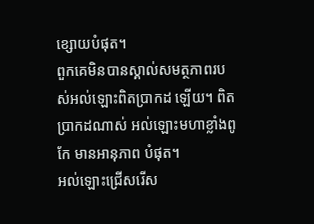ខ្សោយបំផុត។
ពួកគេមិនបានស្គាល់សមត្ថភាពរបស់អល់ឡោះពិតប្រាកដ ឡើយ។ ពិតប្រាកដណាស់ អល់ឡោះមហាខ្លាំងពូកែ មានអានុភាព បំផុត។
អល់ឡោះជ្រើសរើស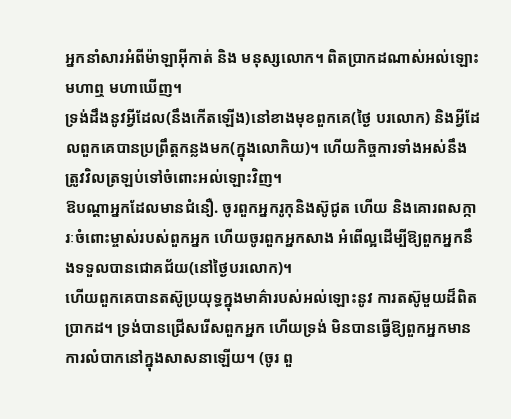អ្នកនាំសារអំពីម៉ាឡាអ៊ីកាត់ និង មនុស្សលោក។ ពិតប្រាកដណាស់អល់ឡោះមហាឮ មហាឃើញ។
ទ្រង់ដឹងនូវអ្វីដែល(នឹងកើតឡើង)នៅខាងមុខពួកគេ(ថ្ងៃ បរលោក) និងអ្វីដែលពួកគេបានប្រព្រឹត្ដកន្លងមក(ក្នុងលោកិយ)។ ហើយកិច្ចការទាំងអស់នឹងត្រូវវិលត្រឡប់ទៅចំពោះអល់ឡោះវិញ។
ឱបណ្ដាអ្នកដែលមានជំនឿ. ចូរពួកអ្នករូកុនិងស៊ូជូត ហើយ និងគោរពសក្ការៈចំពោះម្ចាស់របស់ពួកអ្នក ហើយចូរពួកអ្នកសាង អំពើល្អដើម្បីឱ្យពួកអ្នកនឹងទទួលបានជោគជ័យ(នៅថ្ងៃបរលោក)។
ហើយពួកគេបានតស៊ូប្រយុទ្ធក្នុងមាគ៌ារបស់អល់ឡោះនូវ ការតស៊ូមួយដ៏ពិតប្រាកដ។ ទ្រង់បានជ្រើសរើសពួកអ្នក ហើយទ្រង់ មិនបានធ្វើឱ្យពួកអ្នកមានការលំបាកនៅក្នុងសាសនាឡើយ។ (ចូរ ពួ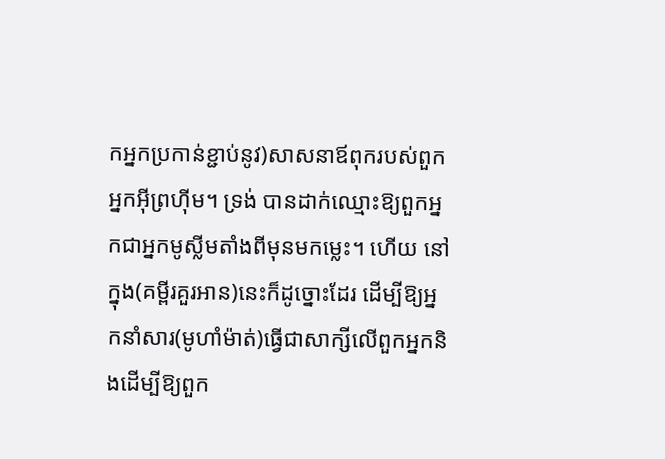កអ្នកប្រកាន់ខ្ជាប់នូវ)សាសនាឪពុករបស់ពួកអ្នកអ៊ីព្រហ៊ីម។ ទ្រង់ បានដាក់ឈ្មោះឱ្យពួកអ្នកជាអ្នកមូស្លីមតាំងពីមុនមកម្លេះ។ ហើយ នៅក្នុង(គម្ពីរគួរអាន)នេះក៏ដូច្នោះដែរ ដើម្បីឱ្យអ្នកនាំសារ(មូហាំម៉ាត់)ធ្វើជាសាក្សីលើពួកអ្នកនិងដើម្បីឱ្យពួក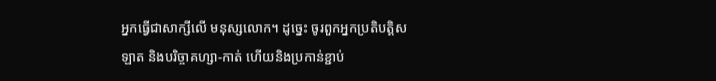អ្នកធ្វើជាសាក្សីលើ មនុស្សលោក។ ដូចេ្នះ ចូរពួកអ្នកប្រតិបត្ដិសឡាត និងបរិច្ចាគហ្សា-កាត់ ហើយនិងប្រកាន់ខ្ជាប់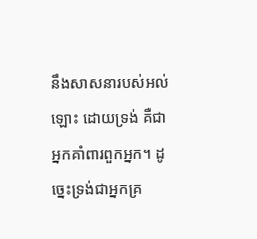នឹងសាសនារបស់អល់ឡោះ ដោយទ្រង់ គឺជាអ្នកគាំពារពួកអ្នក។ ដូចេ្នះទ្រង់ជាអ្នកគ្រ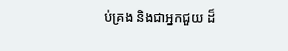ប់គ្រង និងជាអ្នកជួយ ដ៏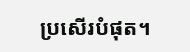ប្រសើរបំផុត។